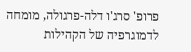פרופ' סרג'ו דלה-פרגולה, מומחה לדמוגרפיה של הקהילות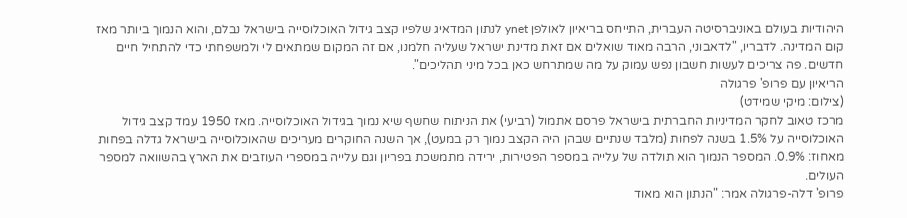היהודיות בעולם באוניברסיטה העברית, התייחס בריאיון לאולפן ynet לנתון המדאיג שלפיו קצב גידול האוכלוסייה בישראל נבלם, והוא הנמוך ביותר מאז קום המדינה. לדבריו, "לדאבוני, הרבה מאוד שואלים אם זאת מדינת ישראל שעליה חלמנו, אם זה המקום שמתאים לי ולמשפחתי כדי להתחיל חיים חדשים. פה צריכים לעשות חשבון נפש עמוק על מה שמתרחש כאן בכל מיני תהליכים".
הריאיון עם פרופ' פרגולה
(צילום: מיקי שמידט)
מרכז טאוב לחקר המדיניות החברתית בישראל פרסם אתמול (רביעי) את הניתוח שחשף שיא נמוך בגידול האוכלוסייה. מאז 1950 עמד קצב גידול האוכלוסייה על 1.5% בשנה לפחות (מלבד שנתיים שבהן היה הקצב נמוך רק במעט), אך השנה החוקרים מעריכים שהאוכלוסייה בישראל גדלה בפחות מאחוז: 0.9%. המספר הנמוך הוא תולדה של עלייה במספר הפטירות, ירידה מתמשכת בפריון וגם עלייה במספרי העוזבים את הארץ בהשוואה למספר העולים.
פרופ' דלה-פרגולה אמר: "הנתון הוא מאוד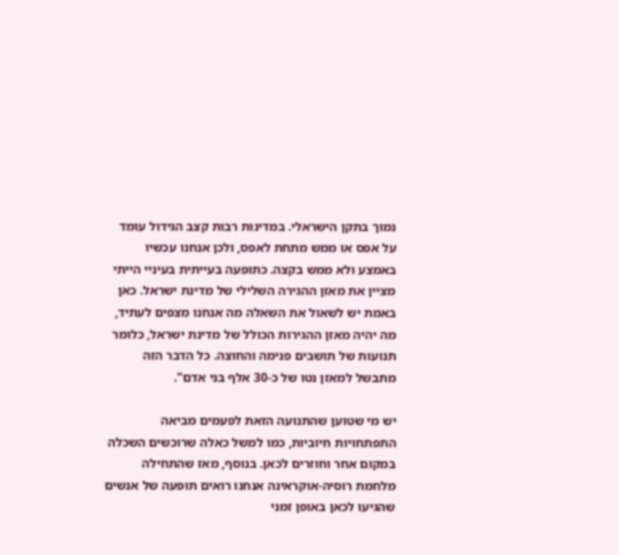נמוך בתקן הישראלי. במדינות רבות קצב הגידול עומד על אפס או ממש מתחת לאפס, ולכן אנחנו עכשיו באמצע ולא ממש בקצה. כתופעה בעייתית בעיניי הייתי מציין את מאזן ההגירה השלילי של מדינת ישראל. כאן באמת יש לשאול את השאלה מה אנחנו מצפים לעתיד, מה יהיה מאזן ההגירות הכולל של מדינת ישראל, כלומר תנועות של תושבים פנימה והחוצה. כל הדבר הזה מתבשל למאזן נטו של כ-30 אלף בני אדם".

יש מי שטוען שהתנועה הזאת לפעמים מביאה התפתחויות חיוביות, כמו למשל כאלה שרוכשים השכלה במקום אחר וחוזרים לכאן. בנוסף, מאז שהתחילה מלחמת רוסיה-אוקראינה אנחנו רואים תופעה של אנשים שהגיעו לכאן באופן זמני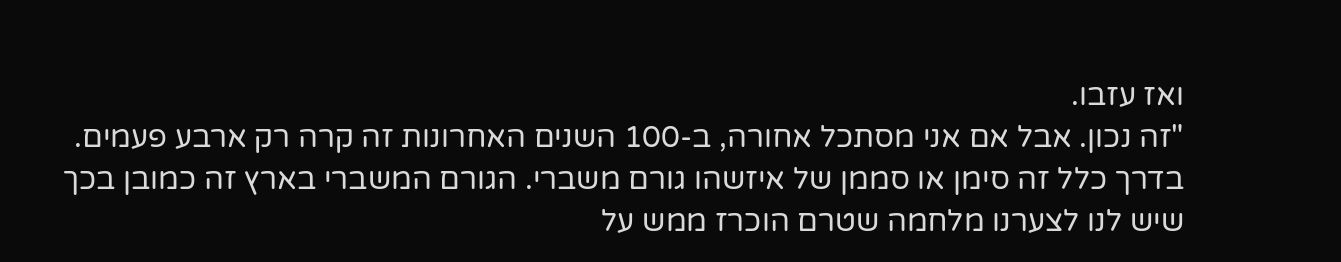ואז עזבו.
"זה נכון. אבל אם אני מסתכל אחורה, ב-100 השנים האחרונות זה קרה רק ארבע פעמים. בדרך כלל זה סימן או סממן של איזשהו גורם משברי. הגורם המשברי בארץ זה כמובן בכך שיש לנו לצערנו מלחמה שטרם הוכרז ממש על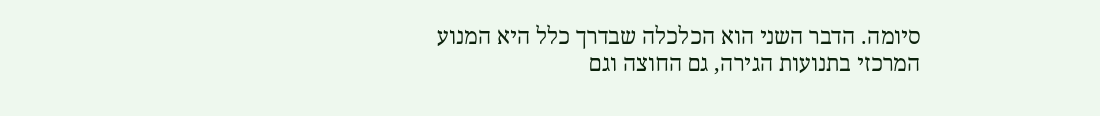סיומה. הדבר השני הוא הכלכלה שבדרך כלל היא המנוע המרכזי בתנועות הגירה, גם החוצה וגם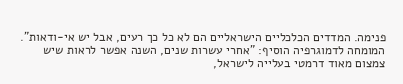פנימה. המדדים הכלכליים הישראליים הם לא כל כך רעים, אבל יש אי-ודאות".
המומחה לדמוגרפיה הוסיף: "אחרי עשרות שנים, השנה אפשר לראות שיש צמצום מאוד דרמטי בעלייה לישראל,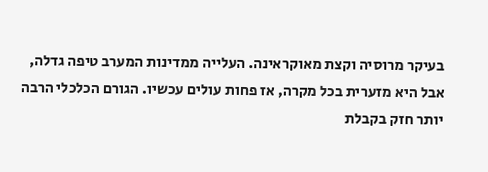בעיקר מרוסיה וקצת מאוקראינה. העלייה ממדינות המערב טיפה גדלה, אבל היא מזערית בכל מקרה, אז פחות עולים עכשיו. הגורם הכלכלי הרבה יותר חזק בקבלת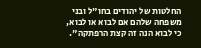החלטות של יהודים בחו"ל ובני משפחה שלהם אם לבוא או לבוא, כי לבוא הנה זה קצת הרפתקה".